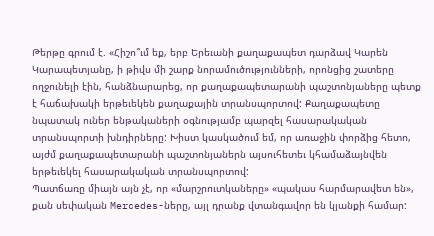Թերթը գրում է. «Հիշո՞ւմ եք, երբ Երեւանի քաղաքապետ դարձավ Կարեն Կարապետյանը, ի թիվս մի շարք նորամուծությունների, որոնցից շատերը ողջունելի էին, հանձնարարեց, որ քաղաքապետարանի պաշտոնյաները պետք է հաճախակի երթեւեկեն քաղաքային տրանսպորտով: Քաղաքապետը նպատակ ուներ ենթակաների օգնությամբ պարզել հասարակական տրանսպորտի խնդիրները: Խիստ կասկածում եմ, որ առաջին փորձից հետո, այժմ քաղաքապետարանի պաշտոնյաներն այսուհետեւ կհամաձայնվեն երթեւեկել հասարակական տրանսպորտով:
Պատճառը միայն այն չէ, որ «մարշրուտկաները» «պակաս հարմարավետ են», քան սեփական Mercedes-ները, այլ դրանք վտանգավոր են կյանքի համար: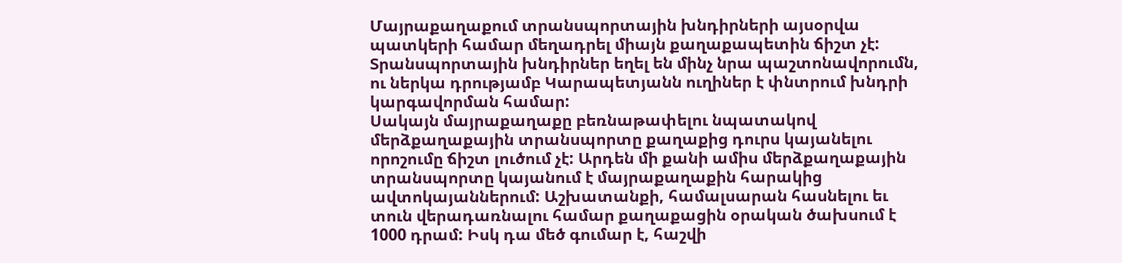Մայրաքաղաքում տրանսպորտային խնդիրների այսօրվա պատկերի համար մեղադրել միայն քաղաքապետին ճիշտ չէ: Տրանսպորտային խնդիրներ եղել են մինչ նրա պաշտոնավորումն, ու ներկա դրությամբ Կարապետյանն ուղիներ է փնտրում խնդրի կարգավորման համար:
Սակայն մայրաքաղաքը բեռնաթափելու նպատակով մերձքաղաքային տրանսպորտը քաղաքից դուրս կայանելու որոշումը ճիշտ լուծում չէ: Արդեն մի քանի ամիս մերձքաղաքային տրանսպորտը կայանում է մայրաքաղաքին հարակից ավտոկայաններում: Աշխատանքի, համալսարան հասնելու եւ տուն վերադառնալու համար քաղաքացին օրական ծախսում է 1000 դրամ: Իսկ դա մեծ գումար է, հաշվի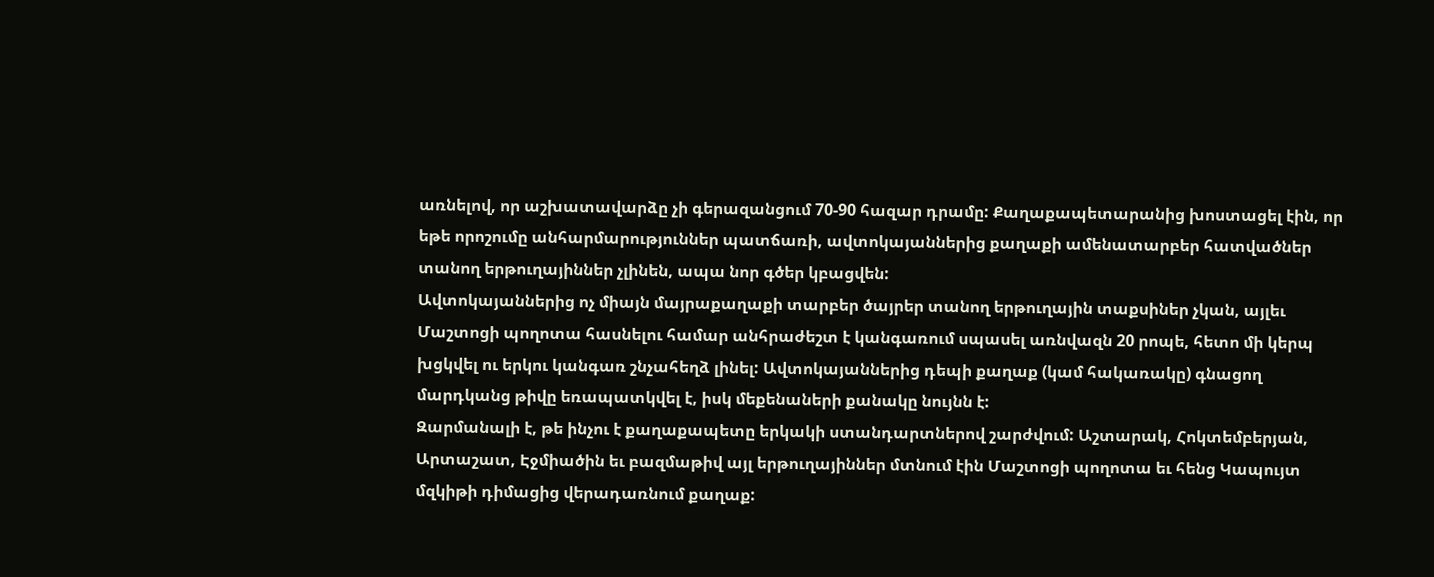առնելով, որ աշխատավարձը չի գերազանցում 70-90 հազար դրամը: Քաղաքապետարանից խոստացել էին, որ եթե որոշումը անհարմարություններ պատճառի, ավտոկայաններից քաղաքի ամենատարբեր հատվածներ տանող երթուղայիններ չլինեն, ապա նոր գծեր կբացվեն:
Ավտոկայաններից ոչ միայն մայրաքաղաքի տարբեր ծայրեր տանող երթուղային տաքսիներ չկան, այլեւ Մաշտոցի պողոտա հասնելու համար անհրաժեշտ է կանգառում սպասել առնվազն 20 րոպե, հետո մի կերպ խցկվել ու երկու կանգառ շնչահեղձ լինել: Ավտոկայաններից դեպի քաղաք (կամ հակառակը) գնացող մարդկանց թիվը եռապատկվել է, իսկ մեքենաների քանակը նույնն է:
Զարմանալի է, թե ինչու է քաղաքապետը երկակի ստանդարտներով շարժվում: Աշտարակ, Հոկտեմբերյան, Արտաշատ, Էջմիածին եւ բազմաթիվ այլ երթուղայիններ մտնում էին Մաշտոցի պողոտա եւ հենց Կապույտ մզկիթի դիմացից վերադառնում քաղաք: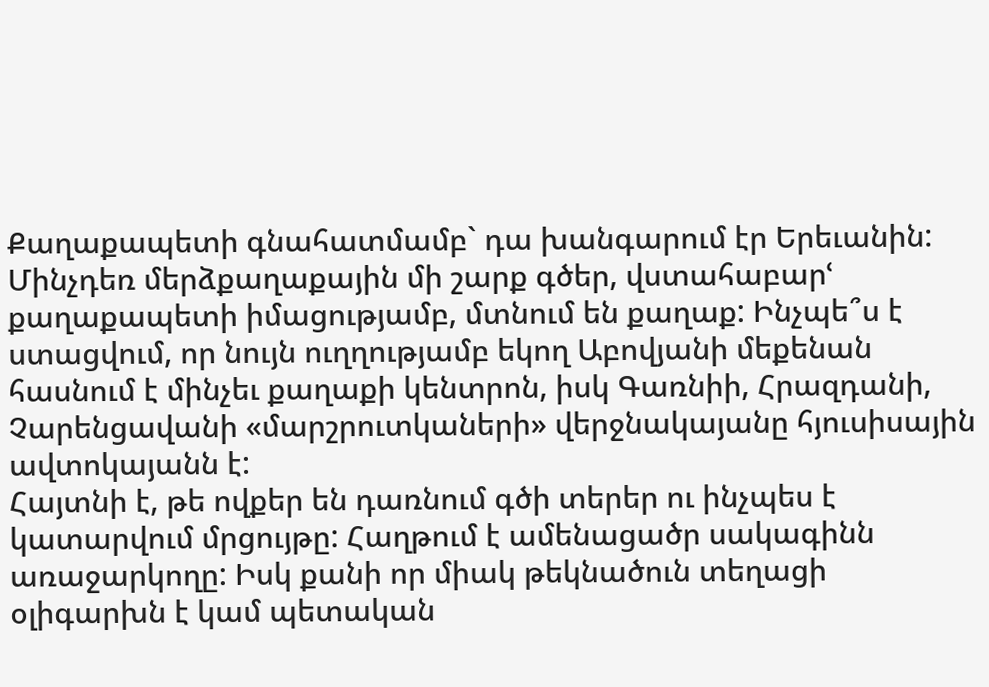Քաղաքապետի գնահատմամբ` դա խանգարում էր Երեւանին: Մինչդեռ մերձքաղաքային մի շարք գծեր, վստահաբարՙ քաղաքապետի իմացությամբ, մտնում են քաղաք: Ինչպե՞ս է ստացվում, որ նույն ուղղությամբ եկող Աբովյանի մեքենան հասնում է մինչեւ քաղաքի կենտրոն, իսկ Գառնիի, Հրազդանի, Չարենցավանի «մարշրուտկաների» վերջնակայանը հյուսիսային ավտոկայանն է:
Հայտնի է, թե ովքեր են դառնում գծի տերեր ու ինչպես է կատարվում մրցույթը: Հաղթում է ամենացածր սակագինն առաջարկողը: Իսկ քանի որ միակ թեկնածուն տեղացի օլիգարխն է կամ պետական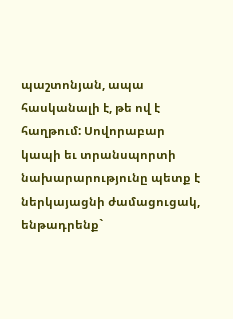պաշտոնյան, ապա հասկանալի է, թե ով է հաղթում: Սովորաբար կապի եւ տրանսպորտի նախարարությունը պետք է ներկայացնի ժամացուցակ, ենթադրենք`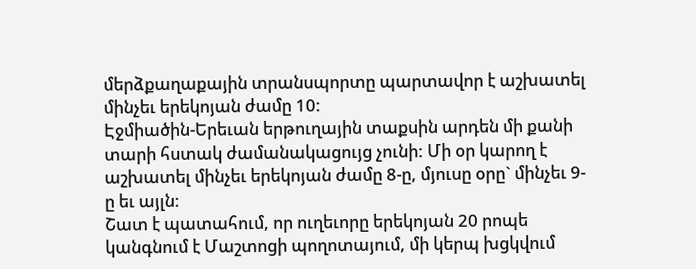մերձքաղաքային տրանսպորտը պարտավոր է աշխատել մինչեւ երեկոյան ժամը 10:
Էջմիածին-Երեւան երթուղային տաքսին արդեն մի քանի տարի հստակ ժամանակացույց չունի: Մի օր կարող է աշխատել մինչեւ երեկոյան ժամը 8-ը, մյուսը օրը` մինչեւ 9-ը եւ այլն:
Շատ է պատահում, որ ուղեւորը երեկոյան 20 րոպե կանգնում է Մաշտոցի պողոտայում, մի կերպ խցկվում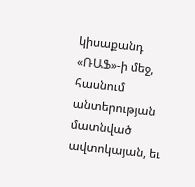կիսաքանդ «ՌԱՖ»-ի մեջ, հասնում անտերության մատնված ավտոկայան, եւ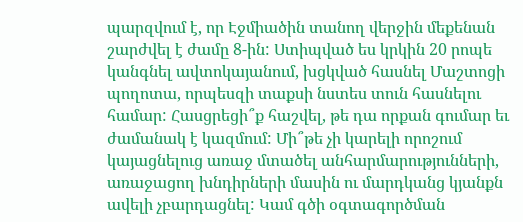պարզվում է, որ Էջմիածին տանող վերջին մեքենան շարժվել է ժամը 8-ին: Ստիպված ես կրկին 20 րոպե կանգնել ավտոկայանում, խցկված հասնել Մաշտոցի պողոտա, որպեսզի տաքսի նստես տուն հասնելու համար: Հասցրեցի՞ք հաշվել, թե դա որքան գումար եւ ժամանակ է կազմում: Մի՞թե չի կարելի որոշում կայացնելուց առաջ մտածել անհարմարությունների, առաջացող խնդիրների մասին ու մարդկանց կյանքն ավելի չբարդացնել: Կամ գծի օգտագործման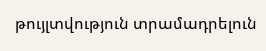թույլտվություն տրամադրելուն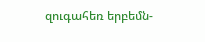զուգահեռ երբեմն-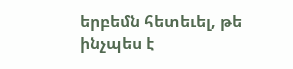երբեմն հետեւել, թե ինչպես է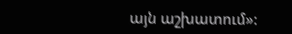այն աշխատում»: